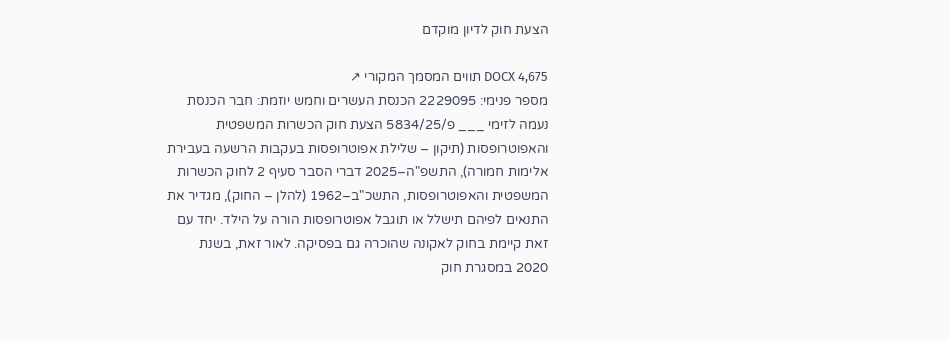הצעת חוק לדיון מוקדם

DOCX 4,675 תווים המסמך המקורי ↗
מספר פנימי: 2229095 הכנסת העשרים וחמש יוזמת: חבר הכנסת נעמה לזימי ___ פ/5834/25 הצעת חוק הכשרות המשפטית והאפוטרופסות (תיקון – שלילת אפוטרופסות בעקבות הרשעה בעבירת אלימות חמורה), התשפ"ה–2025 דברי הסבר סעיף 2 לחוק הכשרות המשפטית והאפוטרופסות, התשכ"ב–1962 (להלן – החוק), מגדיר את התנאים לפיהם תישלל או תוגבל אפוטרופסות הורה על הילד. יחד עם זאת קיימת בחוק לאקונה שהוכרה גם בפסיקה. לאור זאת, בשנת 2020 במסגרת חוק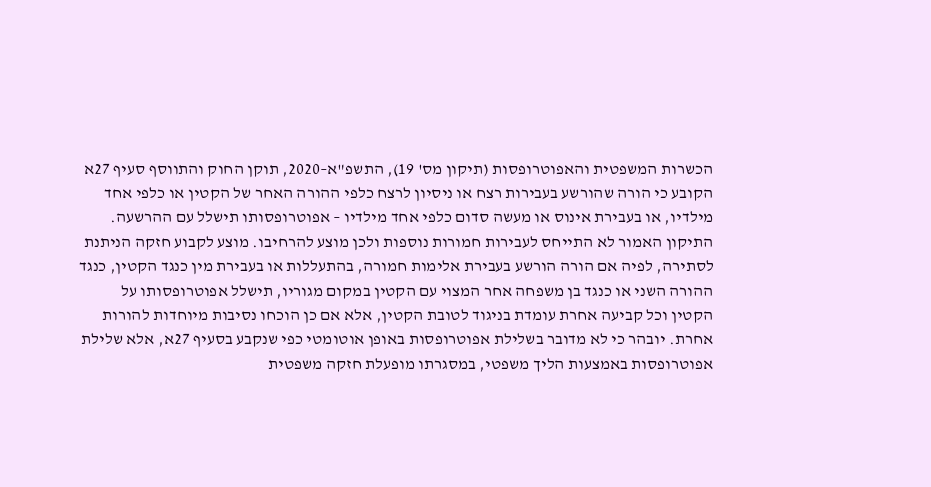הכשרות המשפטית והאפוטרופסות (תיקון מס' 19), התשפ"א–2020, תוקן החוק והתווסף סעיף 27א הקובע כי הורה שהורשע בעבירות רצח או ניסיון לרצח כלפי ההורה האחר של הקטין או כלפי אחד מילדיו, או בעבירת אינוס או מעשה סדום כלפי אחד מילדיו – אפוטרופסותו תישלל עם ההרשעה. התיקון האמור לא התייחס לעבירות חמורות נוספות ולכן מוצע להרחיבו. מוצע לקבוע חזקה הניתנת לסתירה, לפיה אם הורה הורשע בעבירת אלימות חמורה, בהתעללות או בעבירת מין כנגד הקטין, כנגד ההורה השני או כנגד בן משפחה אחר המצוי עם הקטין במקום מגוריו, תישלל אפוטרופסותו על הקטין וכל קביעה אחרת עומדת בניגוד לטובת הקטין, אלא אם כן הוכחו נסיבות מיוחדות להורות אחרת. יובהר כי לא מדובר בשלילת אפוטרופסות באופן אוטומטי כפי שנקבע בסעיף 27א, אלא שלילת אפוטרופסות באמצעות הליך משפטי, במסגרתו מופעלת חזקה משפטית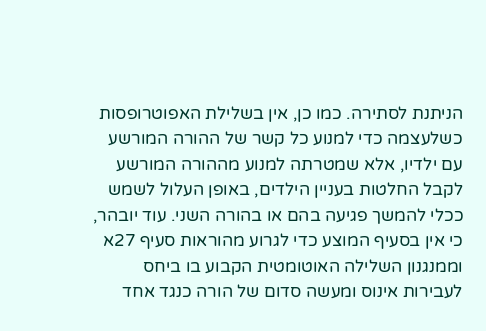הניתנת לסתירה. כמו כן, אין בשלילת האפוטרופסות כשלעצמה כדי למנוע כל קשר של ההורה המורשע עם ילדיו, אלא שמטרתה למנוע מההורה המורשע לקבל החלטות בעניין הילדים, באופן העלול לשמש ככלי להמשך פגיעה בהם או בהורה השני. עוד יובהר, כי אין בסעיף המוצע כדי לגרוע מהוראות סעיף 27א וממנגנון השלילה האוטומטית הקבוע בו ביחס לעבירות אינוס ומעשה סדום של הורה כנגד אחד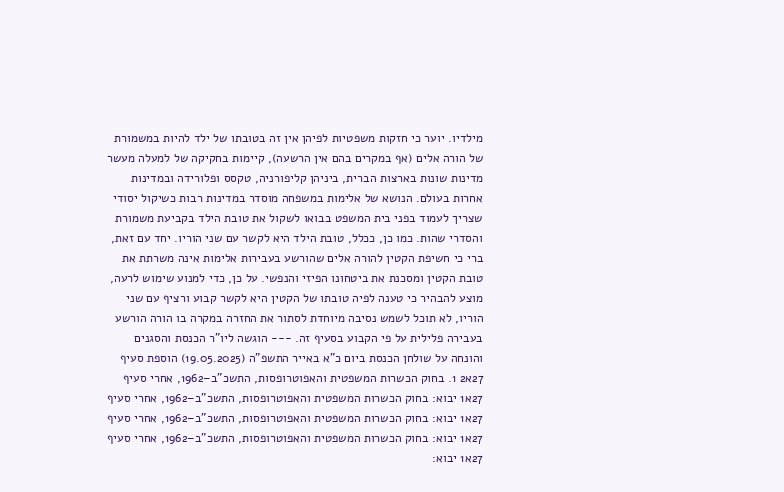מילדיו. יוער כי חזקות משפטיות לפיהן אין זה בטובתו של ילד להיות במשמורת של הורה אלים (אף במקרים בהם אין הרשעה), קיימות בחקיקה של למעלה מעשר מדינות שונות בארצות הברית, ביניהן קליפורניה, טקסס ופלורידה ובמדינות אחרות בעולם. הנושא של אלימות במשפחה מוסדר במדינות רבות כשיקול יסודי שצריך לעמוד בפני בית המשפט בבואו לשקול את טובת הילד בקביעת משמורת והסדרי שהות. כמו כן, ככלל, טובת הילד היא לקשר עם שני הוריו. יחד עם זאת, ברי כי חשיפת הקטין להורה אלים שהורשע בעבירות אלימות אינה משרתת את טובת הקטין ומסכנת את ביטחונו הפיזי והנפשי. על כן, כדי למנוע שימוש לרעה, מוצע להבהיר כי טענה לפיה טובתו של הקטין היא לקשר קבוע ורציף עם שני הוריו, לא תוכל לשמש נסיבה מיוחדת לסתור את החזרה במקרה בו הורה הורשע בעבירה פלילית על פי הקבוע בסעיף זה. --- הוגשה ליו"ר הכנסת והסגנים והונחה על שולחן הכנסת ביום כ"א באייר התשפ"ה (19.05.2025) הוספת סעיף 27א2 1. בחוק הכשרות המשפטית והאפוטרופסות, התשכ"ב–1962, אחרי סעיף 27א1 יבוא: בחוק הכשרות המשפטית והאפוטרופסות, התשכ"ב–1962, אחרי סעיף 27א1 יבוא: בחוק הכשרות המשפטית והאפוטרופסות, התשכ"ב–1962, אחרי סעיף 27א1 יבוא: בחוק הכשרות המשפטית והאפוטרופסות, התשכ"ב–1962, אחרי סעיף 27א1 יבוא: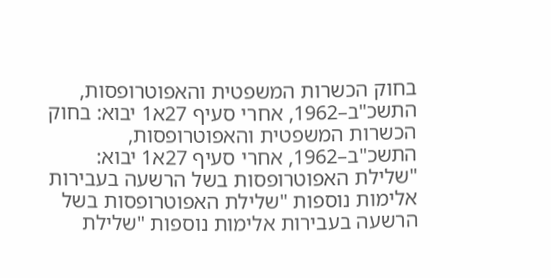בחוק הכשרות המשפטית והאפוטרופסות, התשכ"ב–1962, אחרי סעיף 27א1 יבוא: בחוק הכשרות המשפטית והאפוטרופסות, התשכ"ב–1962, אחרי סעיף 27א1 יבוא: "שלילת האפוטרופסות בשל הרשעה בעבירות אלימות נוספות "שלילת האפוטרופסות בשל הרשעה בעבירות אלימות נוספות "שלילת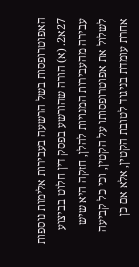האפוטרופסות בשל הרשעה בעבירות אלימות נוספות 27א2. (א) הורה שהורשע בפסק דין חלוט בביצוע עבירה מהעבירות המנויות להלן, חזקה היא שיש לשלול את אפוטרופסותו על הקטין, וכי כל קביעה אחרת עומדת בניגוד לטובת הקטין, אלא אם כן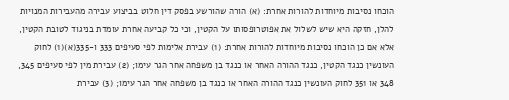הוכחו נסיבות מיוחדות להורות אחרת: (א) הורה שהורשע בפסק דין חלוט בביצוע עבירה מהעבירות המנויות להלן, חזקה היא שיש לשלול את אפוטרופסותו על הקטין, וכי כל קביעה אחרת עומדת בניגוד לטובת הקטין, אלא אם כן הוכחו נסיבות מיוחדות להורות אחרת: (1) עבירת אלימות לפי סעיפים 333 ו-335(א)(1) לחוק העונשין כנגד הקטין, כנגד ההורה האחר או כנגד בן משפחה אחר הגר עימו; (2) עבירת מין לפי סעיפים 345, 348 או 351 לחוק העונשין כנגד ההורה האחר או כנגד בן משפחה אחר הגר עימו; (3) עבירת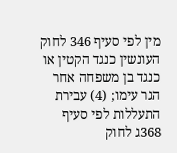מין לפי סעיף 346 לחוק העונשין כנגד הקטין או כנגד בן משפחה אחר הגר עימו; (4) עבירת התעללות לפי סעיף 368ג לחוק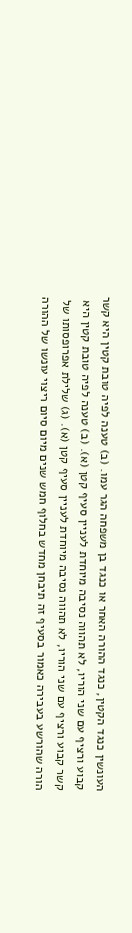העונשין כנגד הקטין, כנגד ההורה האחר או כנגד בן משפחה הגר עמו. (ב) טענה לפיה טובת קטין היא קשר קבוע ורציף עם שני הוריו, לא תהווה נסיבה מיוחדת לעניין סעיף קטן (א). (ב) טענה לפיה טובת קטין היא קשר קבוע ורציף עם שני הוריו, לא תהווה נסיבה מיוחדת לעניין סעיף קטן (א). (ג) שלילת אפרופסותו של הורה שהורשע בעבירה כאמור בסעיף זה תיבחן מחדש בחלוף חמש שנים מיום סיום ריצוי עונשו של ההורה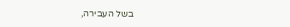בשל העבירה,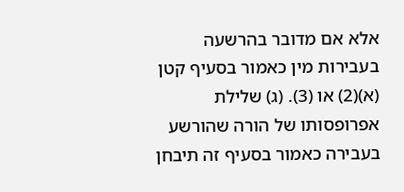אלא אם מדובר בהרשעה בעבירות מין כאמור בסעיף קטן (א)(2) או (3). (ג) שלילת אפרופסותו של הורה שהורשע בעבירה כאמור בסעיף זה תיבחן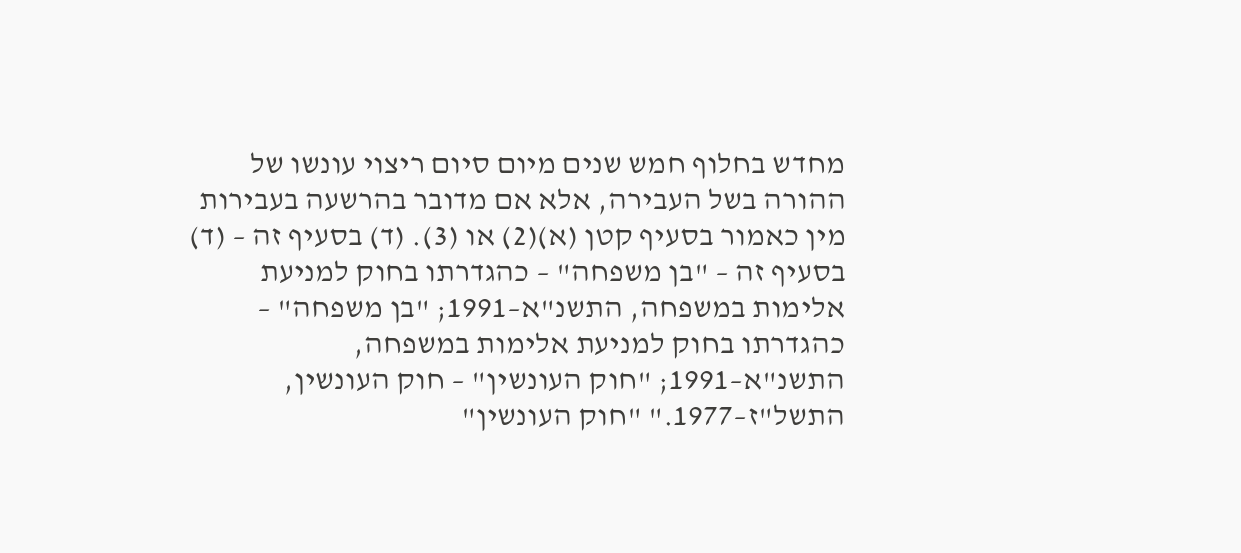מחדש בחלוף חמש שנים מיום סיום ריצוי עונשו של ההורה בשל העבירה, אלא אם מדובר בהרשעה בעבירות מין כאמור בסעיף קטן (א)(2) או (3). (ד) בסעיף זה – (ד) בסעיף זה – "בן משפחה" – כהגדרתו בחוק למניעת אלימות במשפחה, התשנ"א–1991; "בן משפחה" – כהגדרתו בחוק למניעת אלימות במשפחה, התשנ"א–1991; "חוק העונשין" – חוק העונשין, התשל"ז–1977." "חוק העונשין"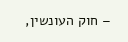– חוק העונשין,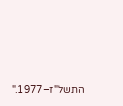התשל"ז–1977."